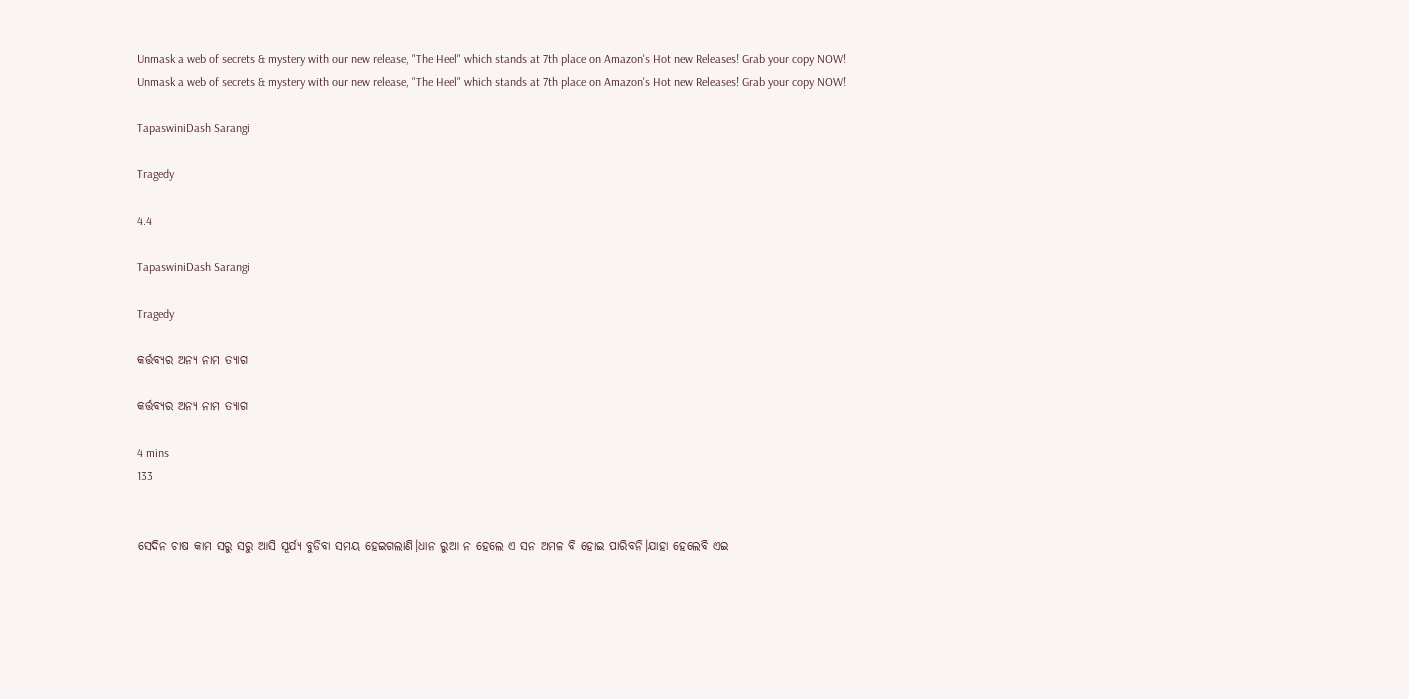Unmask a web of secrets & mystery with our new release, "The Heel" which stands at 7th place on Amazon's Hot new Releases! Grab your copy NOW!
Unmask a web of secrets & mystery with our new release, "The Heel" which stands at 7th place on Amazon's Hot new Releases! Grab your copy NOW!

TapaswiniDash Sarangi

Tragedy

4.4

TapaswiniDash Sarangi

Tragedy

କର୍ତ୍ତବ୍ୟର ଅନ୍ୟ ନାମ ତ୍ୟାଗ

କର୍ତ୍ତବ୍ୟର ଅନ୍ୟ ନାମ ତ୍ୟାଗ

4 mins
133


ସେଦିନ ଚାଷ କାମ ସରୁ ସରୁ ଆସି ସୂର୍ଯ୍ୟ ବୁଡିବା ସମୟ ହେଇଗଲାଣି।ଧାନ ରୁଆ ନ ହେଲେ ଏ ସନ ଅମଳ ବି ହୋଇ ପାରିବନି।ଯାହା ହେଲେବି ଏଇ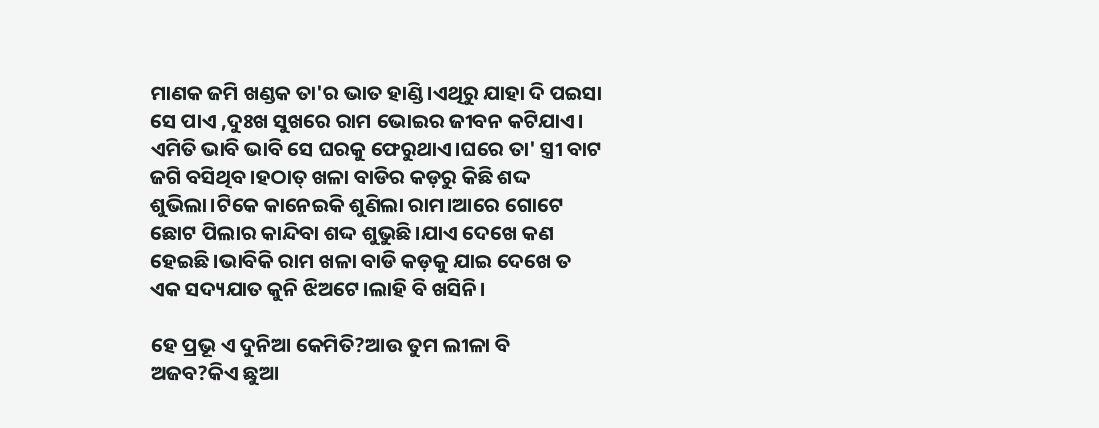ମାଣକ ଜମି ଖଣ୍ଡକ ତା'ର ଭାତ ହାଣ୍ଡି।ଏଥିରୁ ଯାହା ଦି ପଇସା ସେ ପାଏ ,ଦୁଃଖ ସୁଖରେ ରାମ ଭୋଇର ଜୀବନ କଟିଯାଏ। ଏମିତି ଭାବି ଭାବି ସେ ଘରକୁ ଫେରୁଥାଏ।ଘରେ ତା' ସ୍ତ୍ରୀ ବାଟ ଜଗି ବସିଥିବ।ହଠାତ୍ ଖଳା ବାଡିର କଡ଼ରୁ କିଛି ଶଦ୍ଦ ଶୁଭିଲା।ଟିକେ କାନେଇକି ଶୁଣିଲା ରାମ।ଆରେ ଗୋଟେ ଛୋଟ ପିଲାର କାନ୍ଦିବା ଶଦ୍ଦ ଶୁଭୁଛି।ଯାଏ ଦେଖେ କଣ ହେଇଛି।ଭାବିକି ରାମ ଖଳା ବାଡି କଡ଼କୁ ଯାଇ ଦେଖେ ତ ଏକ ସଦ୍ୟଯାତ କୁନି ଝିଅଟେ।ଲାହି ବି ଖସିନି।

ହେ ପ୍ରଭୂ ଏ ଦୁନିଆ କେମିତି?ଆଉ ତୁମ ଲୀଳା ବି ଅଜବ?କିଏ ଛୁଆ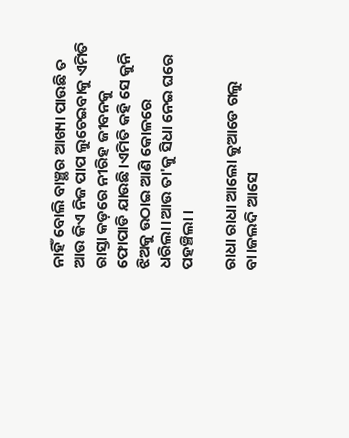ନାହିଁ ବୋଲି ବାଞ୍ଛର ଆଖ୍ୟା ପାଉଛି ତ ଆଉ କିଏ ନିଜ ପାପ ଲୁଚେଇବାକୁ ଏମିତି ରାସ୍ତା କଡ଼ରେ ନୀରିହ ଜୀବନକୁ ଫୋପାଡି ଯାଉଛି।ଏମିତି କହି ସେ କୁନି ଝିଅକୁ ଉଠାଇ ଆଣି କୋଳରେ ଧରିଲା।ଆଉ ତା'କୁ ସିଧା ନେଇ ଘରେ ପହଞ୍ଚିଲା ।

ରାଧା ରାଧା ଆଲୋ କୁଆଡେ ଗଲୁ ବା।ଜଲଦି ଆସେ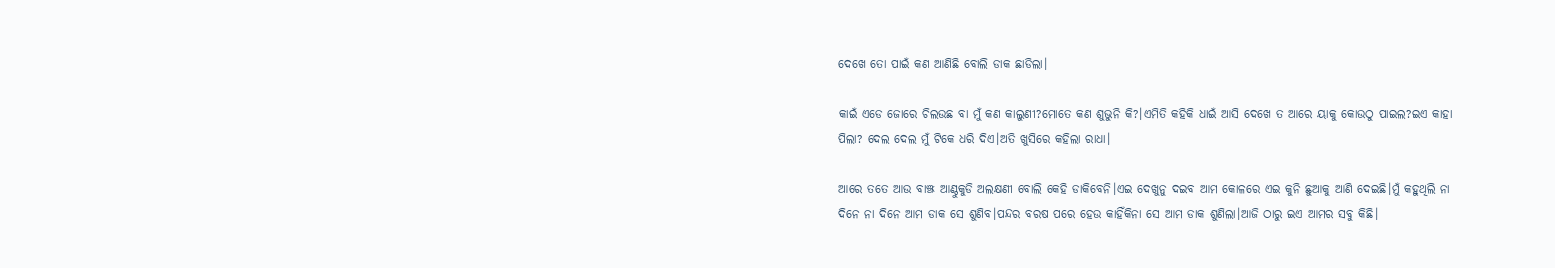ଦେଖେ ତୋ ପାଇଁ କଣ ଆଣିଛି ବୋଲି ଡାକ ଛାଡିଲା।

କାଇଁ ଏଡେ ଜୋରେ ଚିଲଉଛ ବା ମୁଁ କଣ କାଲୁଣୀ?ମୋତେ କଣ ଶୁଭୁନି କି?।ଏମିତି କହିକି ଧାଇଁ ଆସି ଦେଖେ ତ ଆରେ ୟାକୁ କୋଉଠୁ ପାଇଲ?ଇଏ କାହା ପିଲା? ଦେଲ ଦେଲ ମୁଁ ଟିକେ ଧରି ଦିଏ।ଅତି ଖୁସିରେ କହିଲା ରାଧା।

ଆରେ ତତେ ଆଉ ବାଞ୍ଝ ଆଣ୍ଠୁକୁଡି ଅଲକ୍ଷଣୀ ବୋଲି କେହି ଡାକିବେନି।ଏଇ ଦେଖୁନୁ ଦଇବ ଆମ କୋଳରେ ଏଇ କୁନି ଛୁଆକୁ ଆଣି ଦେଇଛି।ମୁଁ କହୁଥିଲି ନା ଦିନେ ନା ଦିନେ ଆମ ଡାକ ସେ ଶୁଣିବ।ପନ୍ଦର ବରଷ ପରେ ହେଉ କାହିଁକିନା ସେ ଆମ ଡାକ ଶୁଣିଲା।ଆଜି ଠାରୁ ଇଏ ଆମର ସବୁ କିଛି।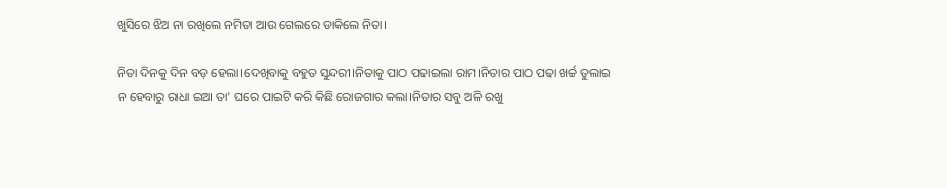ଖୁସିରେ ଝିଅ ନା ରଖିଲେ ନମିତା ଆଉ ଗେଲରେ ଡାକିଲେ ନିତା।

ନିତା ଦିନକୁ ଦିନ ବଡ଼ ହେଲା।ଦେଖିବାକୁ ବହୁତ ସୁନ୍ଦରୀ।ନିତାକୁ ପାଠ ପଢାଇଲା ରାମ।ନିତାର ପାଠ ପଢା ଖର୍ଚ୍ଚ ତୁଲାଇ ନ ହେବାରୁ ରାଧା ଇଆ ତା' ଘରେ ପାଇଟି କରି କିଛି ରୋଜଗାର କଲା।ନିତାର ସବୁ ଅଳି ରଖୁ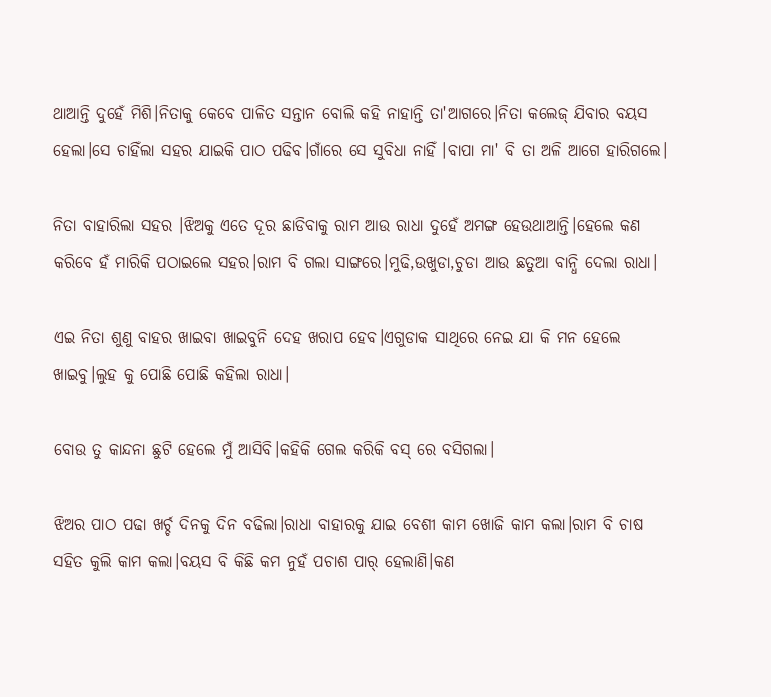ଥାଆନ୍ତି ଦୁହେଁ ମିଶି।ନିତାକୁ କେବେ ପାଳିତ ସନ୍ତାନ ବୋଲି କହି ନାହାନ୍ତି ତା'ଆଗରେ।ନିତା କଲେଜ୍ ଯିବାର ବୟସ ହେଲା।ସେ ଚାହିଁଲା ସହର ଯାଇକି ପାଠ ପଢିବ।ଗାଁରେ ସେ ସୁବିଧା ନାହିଁ ।ବାପା ମା' ବି ତା ଅଳି ଆଗେ ହାରିଗଲେ।

ନିତା ବାହାରିଲା ସହର ।ଝିଅକୁ ଏତେ ଦୂର ଛାଡିବାକୁ ରାମ ଆଉ ରାଧା ଦୁହେଁ ଅମଙ୍ଗ ହେଉଥାଆନ୍ତି।ହେଲେ କଣ କରିବେ ହଁ ମାରିକି ପଠାଇଲେ ସହର।ରାମ ବି ଗଲା ସାଙ୍ଗରେ।ମୁଢି,ଉଖୁଡା,ଚୁଡା ଆଉ ଛତୁଆ ବାନ୍ଧି ଦେଲା ରାଧା।

ଏଇ ନିତା ଶୁଣୁ ବାହର ଖାଇବା ଖାଇବୁନି ଦେହ ଖରାପ ହେବ।ଏଗୁଡାକ ସାଥିରେ ନେଇ ଯା କି ମନ ହେଲେ ଖାଇବୁ।ଲୁହ କୁ ପୋଛି ପୋଛି କହିଲା ରାଧା।

ବୋଉ ତୁ କାନ୍ଦନା ଛୁଟି ହେଲେ ମୁଁ ଆସିବି।କହିକି ଗେଲ କରିକି ବସ୍ ରେ ବସିଗଲା।

ଝିଅର ପାଠ ପଢା ଖର୍ଚ୍ଚ ଦିନକୁ ଦିନ ବଢିଲା।ରାଧା ବାହାରକୁ ଯାଇ ବେଶୀ କାମ ଖୋଜି କାମ କଲା।ରାମ ବି ଚାଷ ସହିତ କୁଲି କାମ କଲା।ବୟସ ବି କିଛି କମ ନୁହଁ ପଚାଶ ପାର୍ ହେଲାଣି।କଣ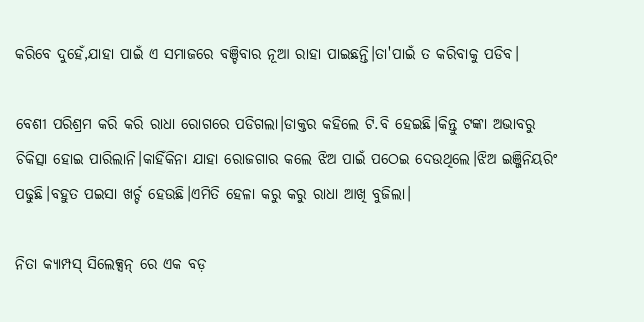କରିବେ ଦୁହେଁ,ଯାହା ପାଇଁ ଏ ସମାଜରେ ବଞ୍ଚିବାର ନୂଆ ରାହା ପାଇଛନ୍ତି।ତା'ପାଇଁ ତ କରିବାକୁ ପଡିବ।

ବେଶୀ ପରିଶ୍ରମ କରି କରି ରାଧା ରୋଗରେ ପଡିଗଲା।ଡାକ୍ତର କହିଲେ ଟି.ବି ହେଇଛି।କିନ୍ତୁ ଟଙ୍କା ଅଭାବରୁ ଚିକିତ୍ସା ହୋଇ ପାରିଲାନି।କାହିଁକିନା ଯାହା ରୋଜଗାର କଲେ ଝିଅ ପାଇଁ ପଠେଇ ଦେଉଥିଲେ।ଝିଅ ଇଞ୍ଜିନିୟରିଂ ପଢୁଛି।ବହୁତ ପଇସା ଖର୍ଚ୍ଚ ହେଉଛି।ଏମିତି ହେଳା କରୁ କରୁ ରାଧା ଆଖି ବୁଜିଲା।

ନିତା କ୍ୟାମ୍ପସ୍ ସିଲେକ୍ସନ୍ ରେ ଏକ ବଡ଼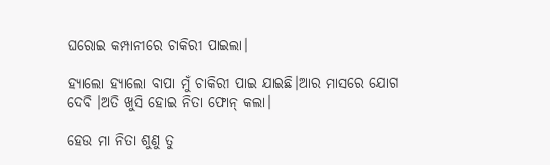ଘରୋଇ କମ୍ପାନୀରେ ଚାକିରୀ ପାଇଲା।

ହ୍ୟାଲୋ ହ୍ୟାଲୋ ବାପା ମୁଁ ଚାକିରୀ ପାଇ ଯାଇଛି।ଆର ମାସରେ ଯୋଗ ଦେବି ।ଅତି ଖୁସି ହୋଇ ନିତା ଫୋନ୍ କଲା।

ହେଉ ମା ନିତା ଶୁଣୁ ତୁ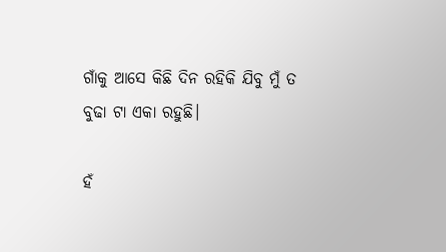ଗାଁକୁ ଆସେ କିଛି ଦିନ ରହିକି ଯିବୁ ମୁଁ ତ ବୁଢା ଟା ଏକା ରହୁଛି।

ହଁ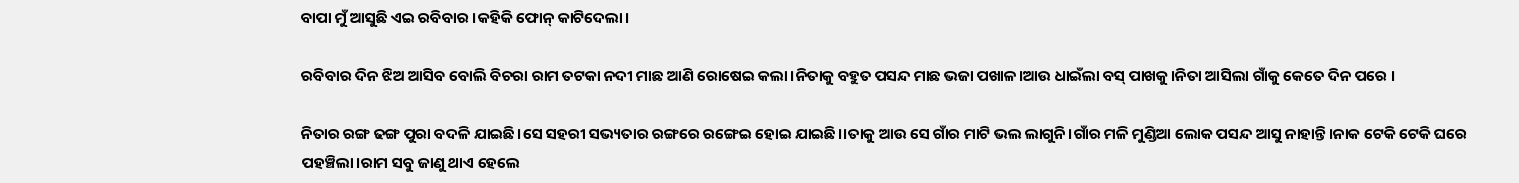ବାପା ମୁଁ ଆସୁଛି ଏଇ ରବିବାର ।କହିକି ଫୋନ୍ କାଟିଦେଲା।

ରବିବାର ଦିନ ଝିଅ ଆସିବ ବୋଲି ବିଚରା ରାମ ତଟକା ନଦୀ ମାଛ ଆଣି ରୋଷେଇ କଲା।ନିତାକୁ ବହୁତ ପସନ୍ଦ ମାଛ ଭଜା ପଖାଳ।ଆଉ ଧାଇଁଲା ବସ୍ ପାଖକୁ।ନିତା ଆସିଲା ଗାଁକୁ କେତେ ଦିନ ପରେ ।

ନିତାର ରଙ୍ଗ ଢଙ୍ଗ ପୁରା ବଦଳି ଯାଇଛି।ସେ ସହରୀ ସଭ୍ୟତାର ରଙ୍ଗରେ ରଙ୍ଗେଇ ହୋଇ ଯାଇଛି।।ତାକୁ ଆଉ ସେ ଗାଁର ମାଟି ଭଲ ଲାଗୁନି।ଗାଁର ମଳି ମୁଣ୍ଡିଆ ଲୋକ ପସନ୍ଦ ଆସୁ ନାହାନ୍ତି।ନାକ ଟେକି ଟେକି ଘରେ ପହଞ୍ଚିଲା।ରାମ ସବୁ ଜାଣୁ ଥାଏ ହେଲେ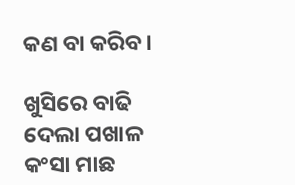କଣ ବା କରିବ।

ଖୁସିରେ ବାଢି ଦେଲା ପଖାଳ କଂସା ମାଛ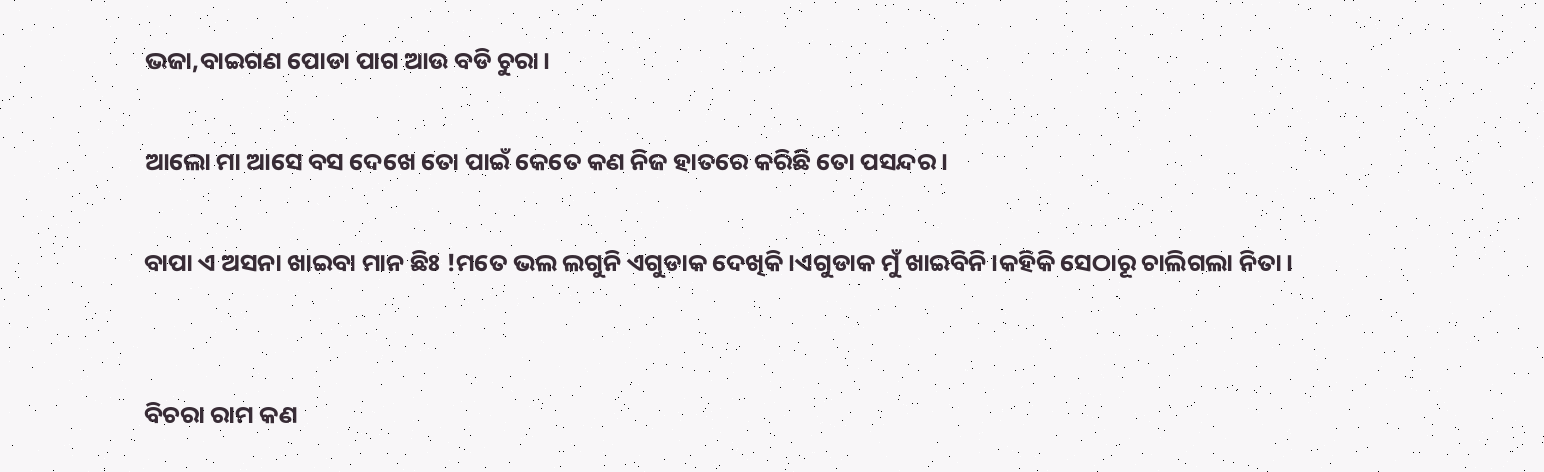ଭଜା,ବାଇଗଣ ପୋଡା ପାଗ ଆଉ ବଡି ଚୁରା।

ଆଲୋ ମା ଆସେ ବସ ଦେଖେ ତୋ ପାଇଁ କେତେ କଣ ନିଜ ହାତରେ କରିଛି ତୋ ପସନ୍ଦର।

ବାପା ଏ ଅସନା ଖାଇବା ମାନ ଛିଃ !ମତେ ଭଲ ଲଗୁନି ଏଗୁଡାକ ଦେଖିକି।ଏଗୁଡାକ ମୁଁ ଖାଇବିନି।କହିକି ସେଠାରୂ ଚାଲିଗଲା ନିତା।


ବିଚରା ରାମ କଣ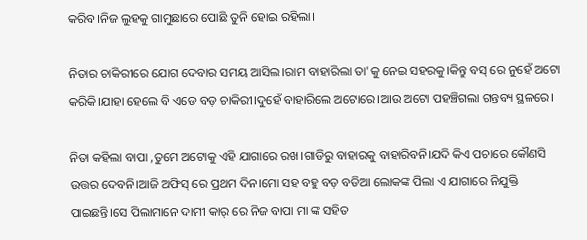କରିବ।ନିଜ ଲୁହକୁ ଗାମୁଛାରେ ପୋଛି ତୁନି ହୋଇ ରହିଲା।

ନିତାର ଚାକିରୀରେ ଯୋଗ ଦେବାର ସମୟ ଆସିଲ।ରାମ ବାହାରିଲା ତା'କୁ ନେଇ ସହରକୁ।କିନ୍ତୁ ବସ୍ ରେ ନୁହେଁ ଅଟୋ କରିକି।ଯାହା ହେଲେ ବି ଏଡେ ବଡ଼ ଚାକିରୀ।ଦୁହେଁ ବାହାରିଲେ ଅଟୋରେ।ଆଉ ଅଟୋ ପହଞ୍ଚିଗଲା ଗନ୍ତବ୍ୟ ସ୍ଥଳରେ।

ନିତା କହିଲା ବାପା ,ତୁମେ ଅଟୋକୁ ଏହି ଯାଗାରେ ରଖ।ଗାଡିରୁ ବାହାରକୁ ବାହାରିବନି।ଯଦି କିଏ ପଚାରେ କୌଣସି ଉତ୍ତର ଦେବନି।ଆଜି ଅଫିସ୍ ରେ ପ୍ରଥମ ଦିନ।ମୋ ସହ ବହୁ ବଡ଼ ବଡିଆ ଲୋକଙ୍କ ପିଲା ଏ ଯାଗାରେ ନିଯୁକ୍ତି ପାଇଛନ୍ତି।ସେ ପିଲାମାନେ ଦାମୀ କାର୍ ରେ ନିଜ ବାପା ମା ଙ୍କ ସହିତ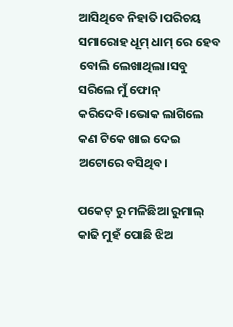ଆସିଥିବେ ନିହାତି।ପରିଚୟ ସମାରୋହ ଧୂମ୍ ଧାମ୍ ରେ ହେବ ବୋଲି ଲେଖାଥିଲା।ସବୁ ସରିଲେ ମୁଁ ଫୋନ୍ କରିଦେବି।ଭୋକ ଲାଗିଲେ କଣ ଟିକେ ଖାଇ ଦେଇ ଅଟୋରେ ବସିଥିବ।

ପକେଟ୍ ରୁ ମଳିଛିଆ ରୁମାଲ୍ କାଢି ମୁହଁ ପୋଛି ଝିଅ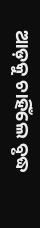ଆଡ଼କୁ ଚାହିଁଲେ ବୃଦ୍ଧ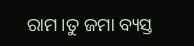ରାମ।ତୁ ଜମା ବ୍ୟସ୍ତ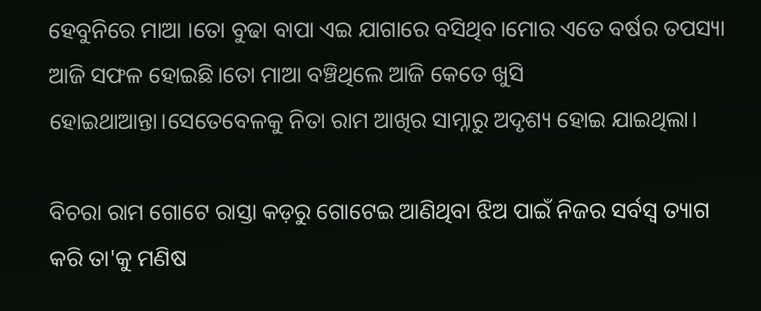ହେବୁନିରେ ମାଆ ।ତୋ ବୁଢା ବାପା ଏଇ ଯାଗାରେ ବସିଥିବ।ମୋର ଏତେ ବର୍ଷର ତପସ୍ୟା ଆଜି ସଫଳ ହୋଇଛି।ତୋ ମାଆ ବଞ୍ଚିଥିଲେ ଆଜି କେତେ ଖୁସି ହୋଇଥାଆନ୍ତା।ସେତେବେଳକୁ ନିତା ରାମ ଆଖିର ସାମ୍ନାରୁ ଅଦୃଶ୍ୟ ହୋଇ ଯାଇଥିଲା।

ବିଚରା ରାମ ଗୋଟେ ରାସ୍ତା କଡ଼ରୁ ଗୋଟେଇ ଆଣିଥିବା ଝିଅ ପାଇଁ ନିଜର ସର୍ବସ୍ଵ ତ୍ୟାଗ କରି ତା'କୁ ମଣିଷ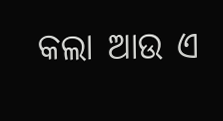କଲା ଆଉ ଏ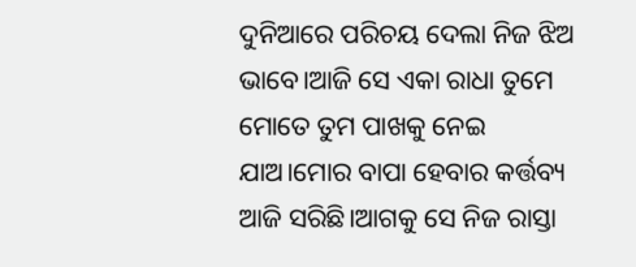ଦୁନିଆରେ ପରିଚୟ ଦେଲା ନିଜ ଝିଅ ଭାବେ।ଆଜି ସେ ଏକା ରାଧା ତୁମେ ମୋତେ ତୁମ ପାଖକୁ ନେଇ ଯାଅ।ମୋର ବାପା ହେବାର କର୍ତ୍ତବ୍ୟ ଆଜି ସରିଛି।ଆଗକୁ ସେ ନିଜ ରାସ୍ତା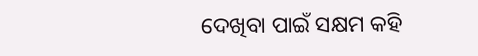ଦେଖିବା ପାଇଁ ସକ୍ଷମ କହି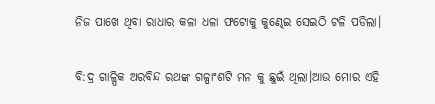ନିଜ ପାଖେ ଥିବା ରାଧାର କଳା ଧଳା ଫଟୋକୁ କୁଣ୍ଢେଇ ସେଇଠି ଟଳି ପଡିଲା।

ବି:ଦ୍ର ଗାଳ୍ପିକ ଅରବିନ୍ଦ ରଥଙ୍କ ଗଳ୍ପାଂଶଟି ମନ କୁ ଛୁଇଁ ଥିଲା।ଆଉ ମୋର ଏହି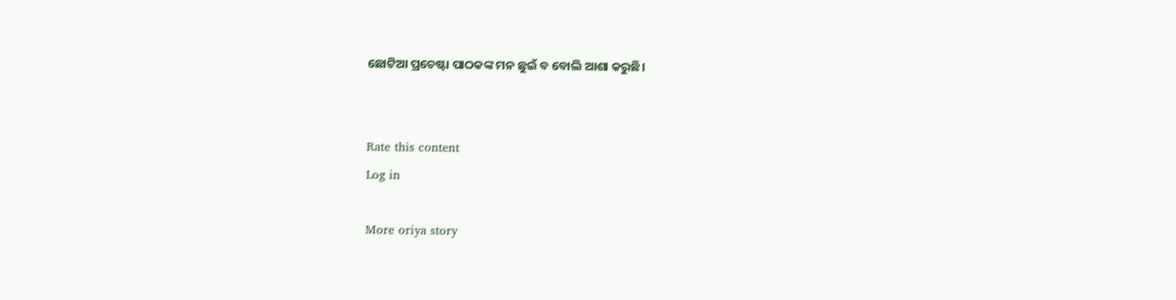ଛୋଟିଆ ପ୍ରଚେଷ୍ଟା ପାଠକଙ୍କ ମନ ଛୁଇଁ ବ ବୋଲି ଆଶା କରୁଛି।


Rate this content
Log in

More oriya story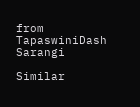from TapaswiniDash Sarangi

Similar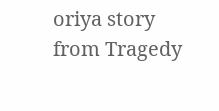oriya story from Tragedy